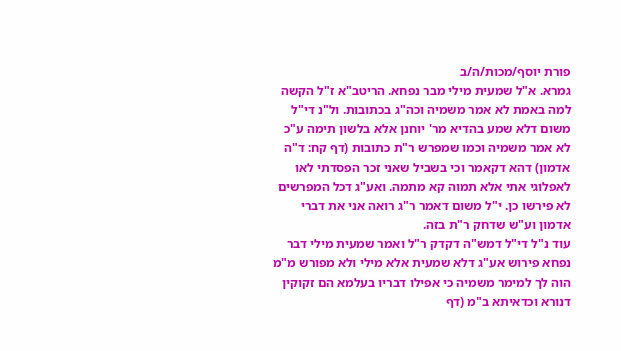פורת יוסף/מכות/ה/ב
גמרא. א"ל שמעית מילי מבר נפחא. הריטב"א ז"ל הקשה למה באמת לא אמר משמיה וכה"ג בכתובות. ול"נ די"ל משום דלא שמע בהדיא מר' יוחנן אלא בלשון תימה ע"כ לא אמר משמיה וכמו שמפרש ר"ת כתובות (דף קח: ד"ה אדמון) דהא דקאמר וכי בשביל שאני זכר הפסדתי לאו לאפלוגי אתי אלא תמוה קא מתמה. ואע"ג דכל המפרשים לא פירשו כן. י"ל משום דאמר ר"ג רואה אני את דברי אדמון וע"ש שדחק ר"ת בזה.
עוד נ"ל די"ל דמש"ה דקדק ר"ל ואמר שמעית מילי דבר נפחא פירוש אע"ג דלא שמעית אלא מילי ולא מפורש מ"מ הוה לך למימר משמיה כי אפילו דבריו בעלמא הם זקוקין דנורא וכדאיתא ב"מ (דף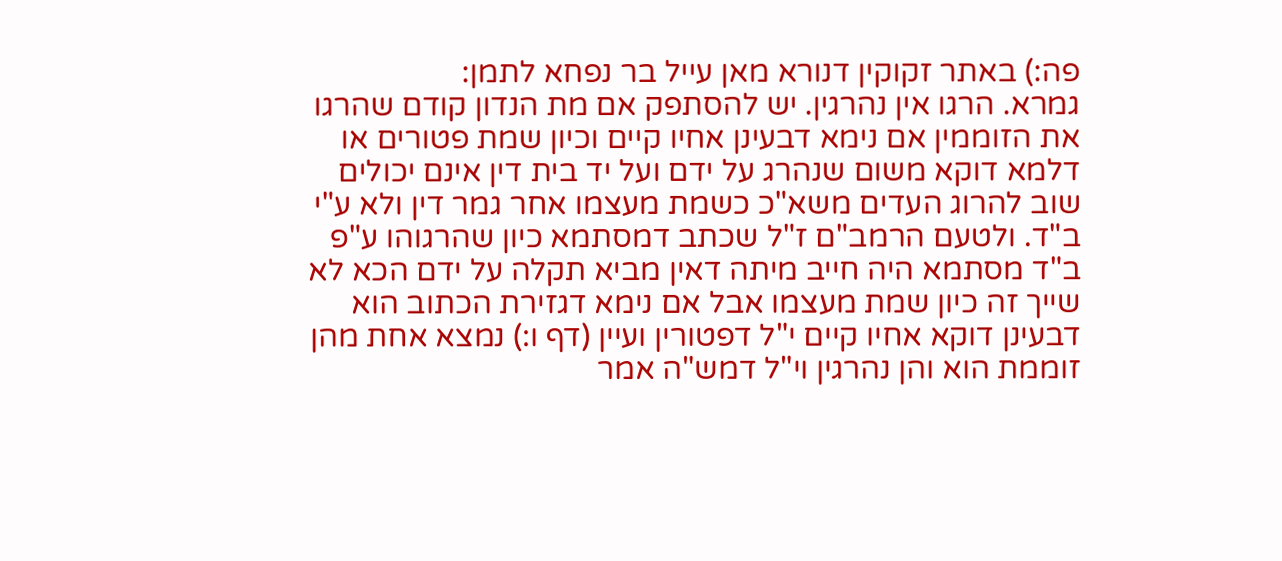פה:) באתר זקוקין דנורא מאן עייל בר נפחא לתמן:
גמרא. הרגו אין נהרגין. יש להסתפק אם מת הנדון קודם שהרגו את הזוממין אם נימא דבעינן אחיו קיים וכיון שמת פטורים או דלמא דוקא משום שנהרג על ידם ועל יד בית דין אינם יכולים שוב להרוג העדים משא"כ כשמת מעצמו אחר גמר דין ולא ע"י ב"ד. ולטעם הרמב"ם ז"ל שכתב דמסתמא כיון שהרגוהו ע"פ ב"ד מסתמא היה חייב מיתה דאין מביא תקלה על ידם הכא לא שייך זה כיון שמת מעצמו אבל אם נימא דגזירת הכתוב הוא דבעינן דוקא אחיו קיים י"ל דפטורין ועיין (דף ו:) נמצא אחת מהן זוממת הוא והן נהרגין וי"ל דמש"ה אמר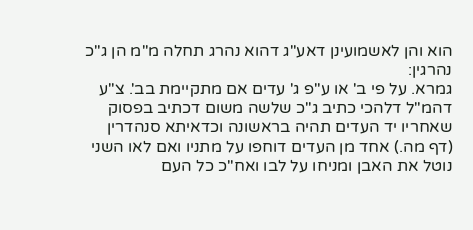הוא והן לאשמועינן דאע"ג דהוא נהרג תחלה מ"מ הן ג"כ נהרגין:
גמרא. על פי ב' או ע"פ ג' עדים אם מתקיימת בב'. צ"ע דהמ"ל דלהכי כתיב ג"כ שלשה משום דכתיב בפסוק שאחריו יד העדים תהיה בראשונה וכדאיתא סנהדרין (דף מה.) אחד מן העדים דוחפו על מתניו ואם לאו השני נוטל את האבן ומניחו על לבו ואח"כ כל העם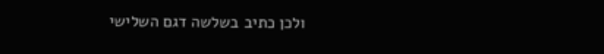ולכן כתיב בשלשה דגם השלישי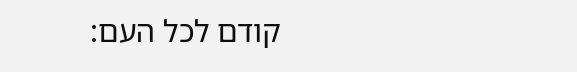קודם לכל העם: